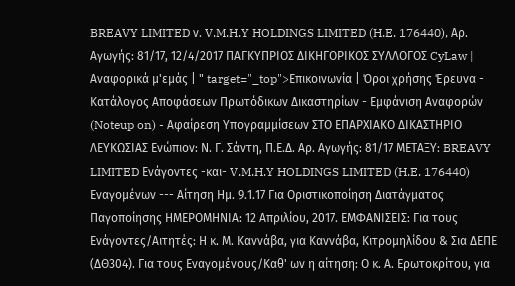BREAVY LIMITED ν. V.M.H.Y HOLDINGS LIMITED (H.E. 176440), Αρ. Αγωγής: 81/17, 12/4/2017 ΠΑΓΚΥΠΡΙΟΣ ΔΙΚΗΓΟΡΙΚΟΣ ΣΥΛΛΟΓΟΣ CyLaw | Αναφορικά μ'εμάς | " target="_top">Επικοινωνία | Όροι χρήσης Έρευνα - Κατάλογος Αποφάσεων Πρωτόδικων Δικαστηρίων - Εμφάνιση Αναφορών (Noteup on) - Αφαίρεση Υπογραμμίσεων ΣΤΟ ΕΠΑΡΧΙΑΚΟ ΔΙΚΑΣΤΗΡΙΟ ΛΕΥΚΩΣΙΑΣ Ενώπιον: Ν. Γ. Σάντη, Π.Ε.Δ. Αρ. Αγωγής: 81/17 ΜΕΤΑΞΥ: BREAVY LIMITED Ενάγοντες -και- V.M.H.Y HOLDINGS LIMITED (H.E. 176440) Εναγομένων --- Αίτηση Ημ. 9.1.17 Για Οριστικοποίηση Διατάγματος Παγοποίησης ΗΜΕΡΟΜΗΝΙΑ: 12 Απριλίου, 2017. ΕΜΦΑΝΙΣΕΙΣ: Για τους Ενάγοντες/Αιτητές: Η κ. Μ. Καννάβα, για Καννάβα, Κιτρομηλίδου & Σια ΔΕΠΕ (ΔΘ304). Για τους Εναγομένους/Καθ' ων η αίτηση: Ο κ. Α. Ερωτοκρίτου, για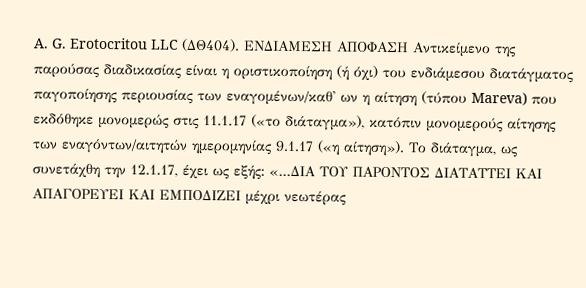A. G. Erotocritou LLC (ΔΘ404). ΕΝΔΙΑΜΕΣΗ ΑΠΟΦΑΣΗ Αντικείμενο της παρούσας διαδικασίας είναι η οριστικοποίηση (ή όχι) του ενδιάμεσου διατάγματος παγοποίησης περιουσίας των εναγομένων/καθ' ων η αίτηση (τύπου Mareva) που εκδόθηκε μονομερώς στις 11.1.17 («το διάταγμα»), κατόπιν μονομερούς αίτησης των εναγόντων/αιτητών ημερομηνίας 9.1.17 («η αίτηση»). Το διάταγμα, ως συνετάχθη την 12.1.17, έχει ως εξής: «...ΔΙΑ ΤΟΥ ΠΑΡΟΝΤΟΣ ΔΙΑΤΑΤΤΕΙ ΚΑΙ AΠΑΓΟΡΕΥΕΙ ΚΑΙ ΕΜΠΟΔΙΖΕΙ μέχρι νεωτέρας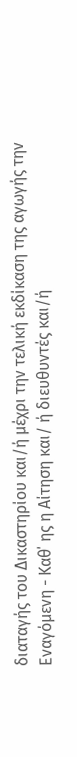διαταγής του Δικαστηρίου και/ή μέχρι την τελική εκδίκαση της αγωγής την Εναγόμενη - Καθ΄ ης η Αίτηση και/ ή διευθυντές και/ή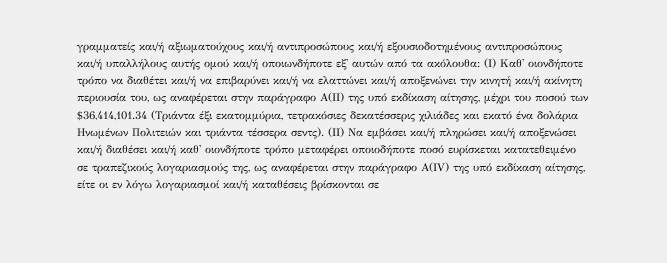γραμματείς και/ή αξιωματούχους και/ή αντιπροσώπους και/ή εξουσιοδοτημένους αντιπροσώπους και/ή υπαλλήλους αυτής ομού και/ή οποιωνδήποτε εξ' αυτών από τα ακόλουθα: (Ι) Καθ' οιονδήποτε τρόπο να διαθέτει και/ή να επιβαρύνει και/ή να ελαττώνει και/ή αποξενώνει την κινητή και/ή ακίνητη περιουσία του, ως αναφέρεται στην παράγραφο Α(ΙΙ) της υπό εκδίκαση αίτησης, μέχρι του ποσού των $36,414,101.34 (Τριάντα έξι εκατομμύρια, τετρακόσιες δεκατέσσερις χιλιάδες και εκατό ένα δολάρια Ηνωμένων Πολιτειών και τριάντα τέσσερα σεντς). (ΙΙ) Να εμβάσει και/ή πληρώσει και/ή αποξενώσει και/ή διαθέσει και/ή καθ' οιονδήποτε τρόπο μεταφέρει οποιοδήποτε ποσό ευρίσκεται κατατεθειμένο σε τραπεζικούς λογαριασμούς της, ως αναφέρεται στην παράγραφο Α(ΙV) της υπό εκδίκαση αίτησης, είτε οι εν λόγω λογαριασμοί και/ή καταθέσεις βρίσκονται σε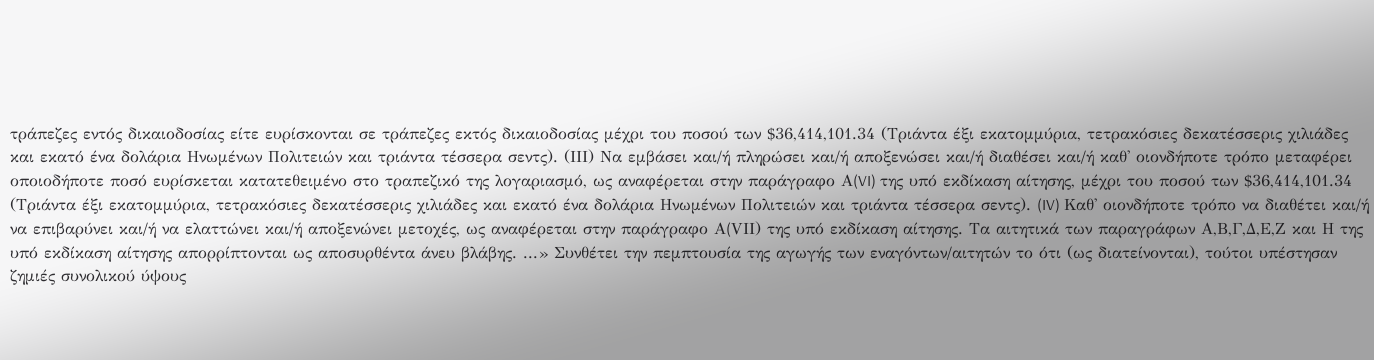τράπεζες εντός δικαιοδοσίας είτε ευρίσκονται σε τράπεζες εκτός δικαιοδοσίας μέχρι του ποσού των $36,414,101.34 (Τριάντα έξι εκατομμύρια, τετρακόσιες δεκατέσσερις χιλιάδες και εκατό ένα δολάρια Ηνωμένων Πολιτειών και τριάντα τέσσερα σεντς). (ΙΙΙ) Να εμβάσει και/ή πληρώσει και/ή αποξενώσει και/ή διαθέσει και/ή καθ' οιονδήποτε τρόπο μεταφέρει οποιοδήποτε ποσό ευρίσκεται κατατεθειμένο στο τραπεζικό της λογαριασμό, ως αναφέρεται στην παράγραφο Α(VI) της υπό εκδίκαση αίτησης, μέχρι του ποσού των $36,414,101.34 (Τριάντα έξι εκατομμύρια, τετρακόσιες δεκατέσσερις χιλιάδες και εκατό ένα δολάρια Ηνωμένων Πολιτειών και τριάντα τέσσερα σεντς). (IV) Καθ' οιονδήποτε τρόπο να διαθέτει και/ή να επιβαρύνει και/ή να ελαττώνει και/ή αποξενώνει μετοχές, ως αναφέρεται στην παράγραφο Α(VΙI) της υπό εκδίκαση αίτησης. Τα αιτητικά των παραγράφων Α,Β,Γ,Δ,Ε,Ζ και Η της υπό εκδίκαση αίτησης απορρίπτονται ως αποσυρθέντα άνευ βλάβης. ...» Συνθέτει την πεμπτουσία της αγωγής των εναγόντων/αιτητών το ότι (ως διατείνονται), τούτοι υπέστησαν ζημιές συνολικού ύψους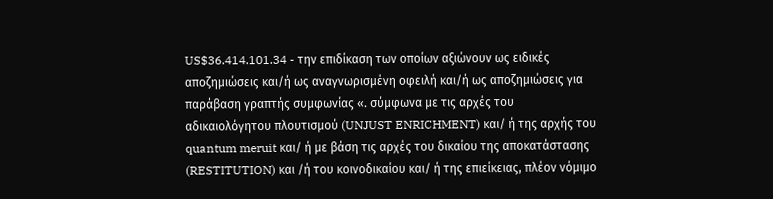US$36.414.101.34 - την επιδίκαση των οποίων αξιώνουν ως ειδικές αποζημιώσεις και/ή ως αναγνωρισμένη οφειλή και/ή ως αποζημιώσεις για παράβαση γραπτής συμφωνίας «. σύμφωνα με τις αρχές του αδικαιολόγητου πλουτισμού (UNJUST ENRICHMENT) και/ ή της αρχής του quantum meruit και/ ή με βάση τις αρχές του δικαίου της αποκατάστασης (RESTITUTION) και /ή του κοινοδικαίου και/ ή της επιείκειας, πλέον νόμιμο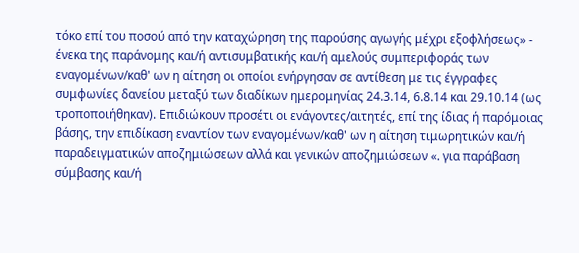τόκο επί του ποσού από την καταχώρηση της παρούσης αγωγής μέχρι εξοφλήσεως» - ένεκα της παράνομης και/ή αντισυμβατικής και/ή αμελούς συμπεριφοράς των εναγομένων/καθ' ων η αίτηση οι οποίοι ενήργησαν σε αντίθεση με τις έγγραφες συμφωνίες δανείου μεταξύ των διαδίκων ημερομηνίας 24.3.14, 6.8.14 και 29.10.14 (ως τροποποιήθηκαν). Επιδιώκουν προσέτι οι ενάγοντες/αιτητές, επί της ίδιας ή παρόμοιας βάσης, την επιδίκαση εναντίον των εναγομένων/καθ' ων η αίτηση τιμωρητικών και/ή παραδειγματικών αποζημιώσεων αλλά και γενικών αποζημιώσεων «. για παράβαση σύμβασης και/ή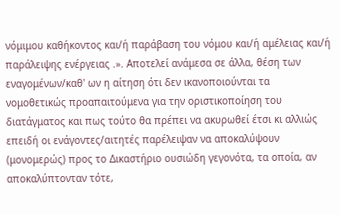νόμιμου καθήκοντος και/ή παράβαση του νόμου και/ή αμέλειας και/ή παράλειψης ενέργειας .». Αποτελεί ανάμεσα σε άλλα, θέση των εναγομένων/καθ' ων η αίτηση ότι δεν ικανοποιούνται τα νομοθετικώς προαπαιτούμενα για την οριστικοποίηση του διατάγματος και πως τούτο θα πρέπει να ακυρωθεί έτσι κι αλλιώς επειδή οι ενάγοντες/αιτητές παρέλειψαν να αποκαλύψουν (μονομερώς) προς το Δικαστήριο ουσιώδη γεγονότα, τα οποία, αν αποκαλύπτονταν τότε,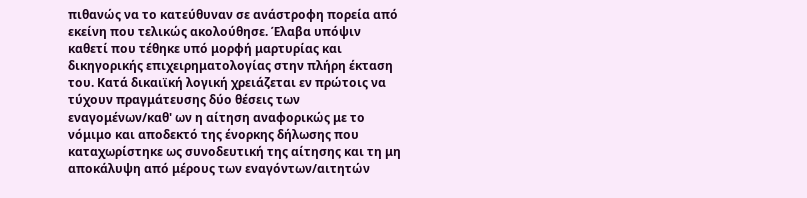πιθανώς να το κατεύθυναν σε ανάστροφη πορεία από εκείνη που τελικώς ακολούθησε. Έλαβα υπόψιν καθετί που τέθηκε υπό μορφή μαρτυρίας και δικηγορικής επιχειρηματολογίας στην πλήρη έκταση του. Κατά δικαιϊκή λογική χρειάζεται εν πρώτοις να τύχουν πραγμάτευσης δύο θέσεις των εναγομένων/καθ' ων η αίτηση αναφορικώς με το νόμιμο και αποδεκτό της ένορκης δήλωσης που καταχωρίστηκε ως συνοδευτική της αίτησης και τη μη αποκάλυψη από μέρους των εναγόντων/αιτητών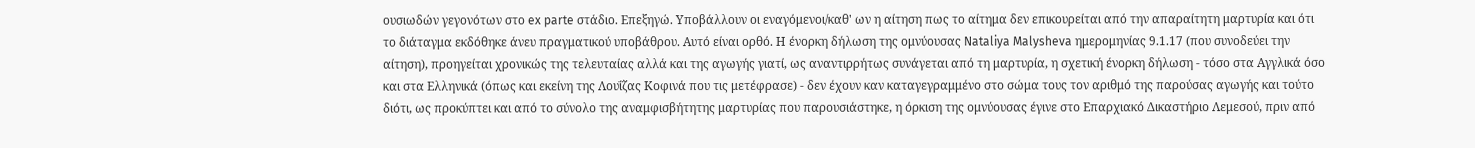ουσιωδών γεγονότων στο ex parte στάδιο. Επεξηγώ. Υποβάλλουν οι εναγόμενοι/καθ' ων η αίτηση πως το αίτημα δεν επικουρείται από την απαραίτητη μαρτυρία και ότι το διάταγμα εκδόθηκε άνευ πραγματικού υποβάθρου. Αυτό είναι ορθό. Η ένορκη δήλωση της ομνύουσας Nataliya Malysheva ημερομηνίας 9.1.17 (που συνοδεύει την αίτηση), προηγείται χρονικώς της τελευταίας αλλά και της αγωγής γιατί, ως αναντιρρήτως συνάγεται από τη μαρτυρία, η σχετική ένορκη δήλωση - τόσο στα Αγγλικά όσο και στα Ελληνικά (όπως και εκείνη της Λουΐζας Κοφινά που τις μετέφρασε) - δεν έχουν καν καταγεγραμμένο στο σώμα τους τον αριθμό της παρούσας αγωγής και τούτο διότι, ως προκύπτει και από το σύνολο της αναμφισβήτητης μαρτυρίας που παρουσιάστηκε, η όρκιση της ομνύουσας έγινε στο Επαρχιακό Δικαστήριο Λεμεσού, πριν από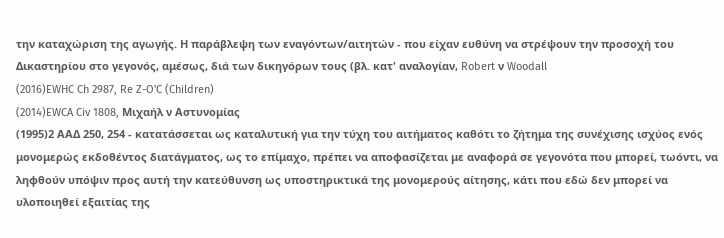την καταχώριση της αγωγής. Η παράβλεψη των εναγόντων/αιτητών - που είχαν ευθύνη να στρέψουν την προσοχή του Δικαστηρίου στο γεγονός, αμέσως, διά των δικηγόρων τους (βλ. κατ' αναλογίαν, Robert ν Woodall
(2016)EWHC Ch 2987, Re Z-O'C (Children)
(2014)EWCA Civ 1808, Μιχαήλ ν Αστυνομίας
(1995)2 ΑΑΔ 250, 254 - κατατάσσεται ως καταλυτική για την τύχη του αιτήματος καθότι το ζήτημα της συνέχισης ισχύος ενός μονομερώς εκδοθέντος διατάγματος, ως το επίμαχο, πρέπει να αποφασίζεται με αναφορά σε γεγονότα που μπορεί, τωόντι, να ληφθούν υπόψιν προς αυτή την κατεύθυνση ως υποστηρικτικά της μονομερούς αίτησης, κάτι που εδώ δεν μπορεί να υλοποιηθεί εξαιτίας της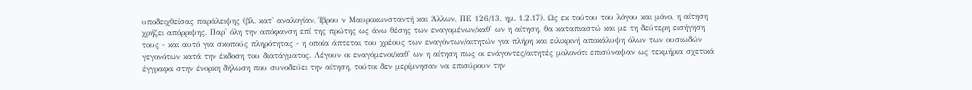υποδειχθείσας παράλειψης (βλ. κατ' αναλογίαν, Ίβρου ν Μαυροκωνσταντή και Άλλων, ΠΕ 126/13, ημ. 1.2.17). Ως εκ τούτου του λόγου και μόνο, η αίτηση χρήζει απόρριψης. Παρ' όλη την απόφανση επί της πρώτης ως άνω θέσης των εναγομένων/καθ' ων η αίτηση, θα καταπιαστώ και με τη δεύτερη εισήγηση τους - και αυτό για σκοπούς πληρότητας - η οποία άπτεται του χρέους των εναγόντων/αιτητών για πλήρη και ειλικρινή αποκάλυψη όλων των ουσιωδών γεγονότων κατά την έκδοση του διατάγματος. Λέγουν οι εναγόμενοι/καθ' ων η αίτηση πως οι ενάγοντες/αιτητές μολονότι επισύναψαν ως τεκμήρια σχετικά έγγραφα στην ένορκη δήλωση που συνοδεύει την αίτηση, τούτοι δεν μερίμνησαν να επισύρουν την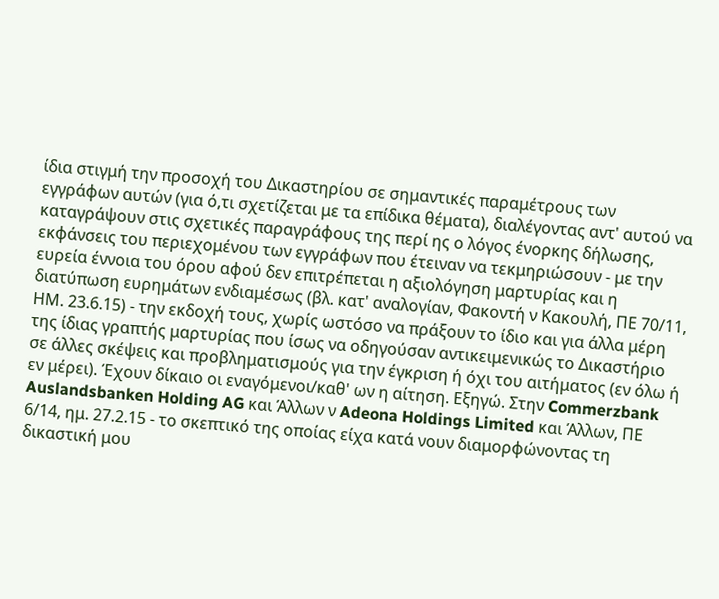ίδια στιγμή την προσοχή του Δικαστηρίου σε σημαντικές παραμέτρους των εγγράφων αυτών (για ό,τι σχετίζεται με τα επίδικα θέματα), διαλέγοντας αντ' αυτού να καταγράψουν στις σχετικές παραγράφους της περί ης ο λόγος ένορκης δήλωσης, εκφάνσεις του περιεχομένου των εγγράφων που έτειναν να τεκμηριώσουν - με την ευρεία έννοια του όρου αφού δεν επιτρέπεται η αξιολόγηση μαρτυρίας και η διατύπωση ευρημάτων ενδιαμέσως (βλ. κατ' αναλογίαν, Φακοντή ν Κακουλή, ΠΕ 70/11, ΗΜ. 23.6.15) - την εκδοχή τους, χωρίς ωστόσο να πράξουν το ίδιο και για άλλα μέρη της ίδιας γραπτής μαρτυρίας που ίσως να οδηγούσαν αντικειμενικώς το Δικαστήριο σε άλλες σκέψεις και προβληματισμούς για την έγκριση ή όχι του αιτήματος (εν όλω ή εν μέρει). Έχουν δίκαιο οι εναγόμενοι/καθ' ων η αίτηση. Εξηγώ. Στην Commerzbank Auslandsbanken Holding AG και Άλλων ν Adeona Holdings Limited και Άλλων, ΠΕ 6/14, ημ. 27.2.15 - το σκεπτικό της οποίας είχα κατά νουν διαμορφώνοντας τη δικαστική μου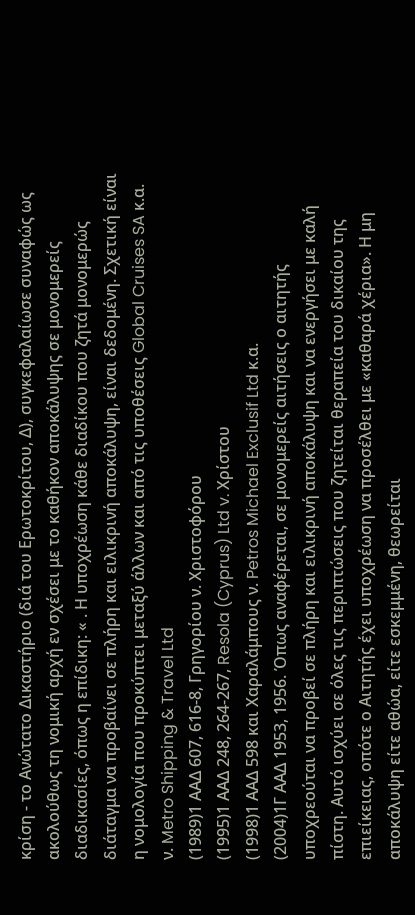κρίση - το Ανώτατο Δικαστήριο (διά του Ερωτοκρίτου, Δ), συγκεφαλαίωσε συναφώς ως ακολούθως τη νομική αρχή εν σχέσει με το καθήκον αποκάλυψης σε μονομερείς διαδικασίες, όπως η επίδικη: « . Η υποχρέωση κάθε διαδίκου που ζητά μονομερώς διάταγμα να προβαίνει σε πλήρη και ειλικρινή αποκάλυψη, είναι δεδομένη. Σχετική είναι η νομολογία που προκύπτει μεταξύ άλλων και από τις υποθέσεις Global Cruises SA κ.α. ν. Metro Shipping & Travel Ltd
(1989)1 ΑΑΔ 607, 616-8, Γρηγορίου ν. Χριστοφόρου
(1995)1 ΑΑΔ 248, 264-267, Resola (Cyprus) Ltd v. Χρίστου
(1998)1 ΑΑΔ 598 και Χαραλάμπους ν. Petros Michael Exclusif Ltd κ.α.
(2004)1Γ ΑΑΔ 1953, 1956. Όπως αναφέρεται, σε μονομερείς αιτήσεις ο αιτητής υποχρεούται να προβεί σε πλήρη και ειλικρινή αποκάλυψη και να ενεργήσει με καλή πίστη. Αυτό ισχύει σε όλες τις περιπτώσεις που ζητείται θεραπεία του δικαίου της επιείκειας, οπότε ο Αιτητής έχει υποχρέωση να προσέλθει με «καθαρά χέρια». Η μη αποκάλυψη είτε αθώα, είτε εσκεμμένη, θεωρείται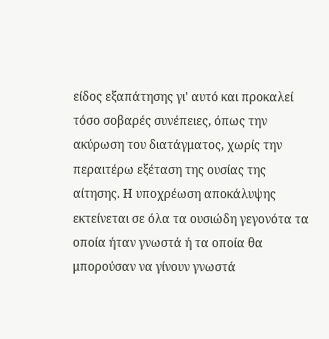είδος εξαπάτησης γι' αυτό και προκαλεί τόσο σοβαρές συνέπειες, όπως την ακύρωση του διατάγματος, χωρίς την περαιτέρω εξέταση της ουσίας της αίτησης. Η υποχρέωση αποκάλυψης εκτείνεται σε όλα τα ουσιώδη γεγονότα τα οποία ήταν γνωστά ή τα οποία θα μπορούσαν να γίνουν γνωστά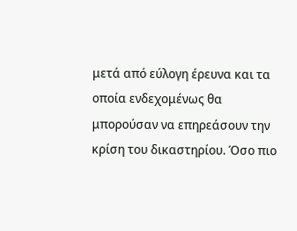μετά από εύλογη έρευνα και τα οποία ενδεχομένως θα μπορούσαν να επηρεάσουν την κρίση του δικαστηρίου. Όσο πιο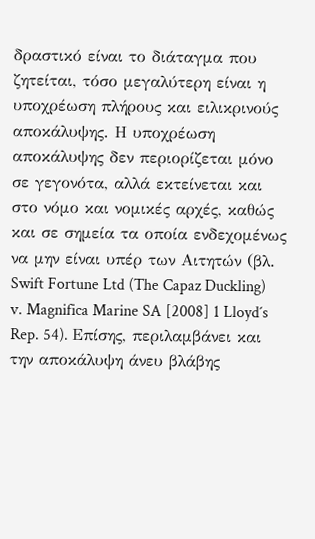δραστικό είναι το διάταγμα που ζητείται, τόσο μεγαλύτερη είναι η υποχρέωση πλήρους και ειλικρινούς αποκάλυψης. Η υποχρέωση αποκάλυψης δεν περιορίζεται μόνο σε γεγονότα, αλλά εκτείνεται και στο νόμο και νομικές αρχές, καθώς και σε σημεία τα οποία ενδεχομένως να μην είναι υπέρ των Αιτητών (βλ. Swift Fortune Ltd (The Capaz Duckling) v. Magnifica Marine SA [2008] 1 Lloyd´s Rep. 54). Επίσης, περιλαμβάνει και την αποκάλυψη άνευ βλάβης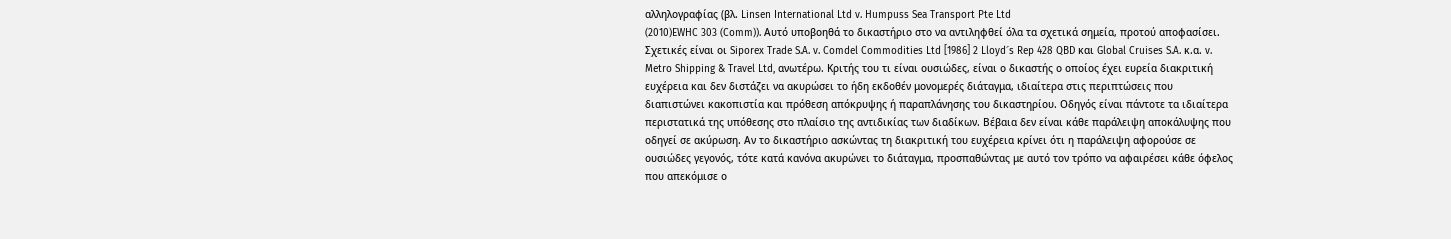αλληλογραφίας (βλ. Linsen International Ltd v. Humpuss Sea Transport Pte Ltd
(2010)EWHC 303 (Comm)). Αυτό υποβοηθά το δικαστήριο στο να αντιληφθεί όλα τα σχετικά σημεία, προτού αποφασίσει. Σχετικές είναι οι Siporex Trade S.A. v. Comdel Commodities Ltd [1986] 2 Lloyd´s Rep 428 QBD και Global Cruises S.A. κ.α. v. Metro Shipping & Travel Ltd, ανωτέρω. Κριτής του τι είναι ουσιώδες, είναι ο δικαστής ο οποίος έχει ευρεία διακριτική ευχέρεια και δεν διστάζει να ακυρώσει το ήδη εκδοθέν μονομερές διάταγμα, ιδιαίτερα στις περιπτώσεις που διαπιστώνει κακοπιστία και πρόθεση απόκρυψης ή παραπλάνησης του δικαστηρίου. Οδηγός είναι πάντοτε τα ιδιαίτερα περιστατικά της υπόθεσης στο πλαίσιο της αντιδικίας των διαδίκων. Βέβαια δεν είναι κάθε παράλειψη αποκάλυψης που οδηγεί σε ακύρωση. Αν το δικαστήριο ασκώντας τη διακριτική του ευχέρεια κρίνει ότι η παράλειψη αφορούσε σε ουσιώδες γεγονός, τότε κατά κανόνα ακυρώνει το διάταγμα, προσπαθώντας με αυτό τον τρόπο να αφαιρέσει κάθε όφελος που απεκόμισε ο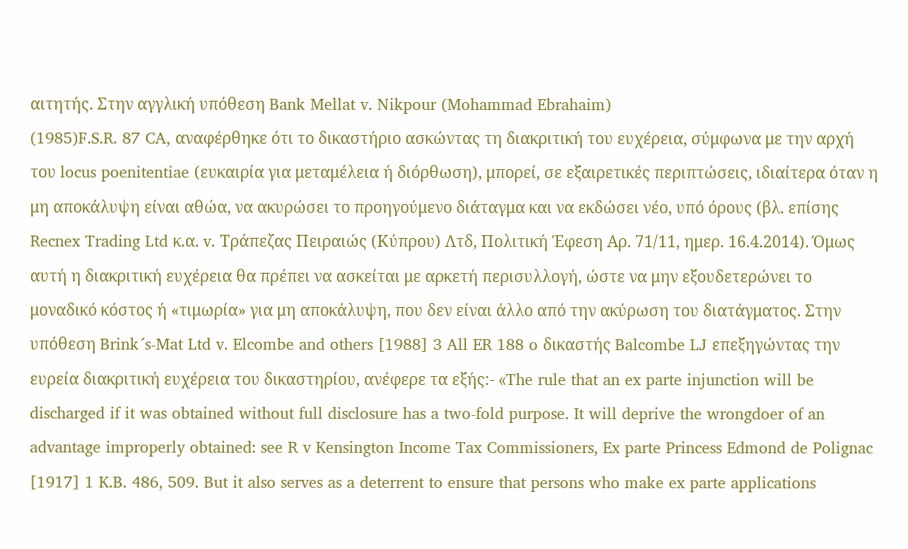αιτητής. Στην αγγλική υπόθεση Bank Mellat v. Nikpour (Mohammad Ebrahaim)
(1985)F.S.R. 87 CA, αναφέρθηκε ότι το δικαστήριο ασκώντας τη διακριτική του ευχέρεια, σύμφωνα με την αρχή του locus poenitentiae (ευκαιρία για μεταμέλεια ή διόρθωση), μπορεί, σε εξαιρετικές περιπτώσεις, ιδιαίτερα όταν η μη αποκάλυψη είναι αθώα, να ακυρώσει το προηγούμενο διάταγμα και να εκδώσει νέο, υπό όρους (βλ. επίσης Recnex Trading Ltd κ.α. v. Tράπεζας Πειραιώς (Κύπρου) Λτδ, Πολιτική Έφεση Αρ. 71/11, ημερ. 16.4.2014). Όμως αυτή η διακριτική ευχέρεια θα πρέπει να ασκείται με αρκετή περισυλλογή, ώστε να μην εξουδετερώνει το μοναδικό κόστος ή «τιμωρία» για μη αποκάλυψη, που δεν είναι άλλο από την ακύρωση του διατάγματος. Στην υπόθεση Brink´s-Mat Ltd v. Elcombe and others [1988] 3 All ER 188 o δικαστής Balcombe LJ επεξηγώντας την ευρεία διακριτική ευχέρεια του δικαστηρίου, ανέφερε τα εξής:- «The rule that an ex parte injunction will be discharged if it was obtained without full disclosure has a two-fold purpose. It will deprive the wrongdoer of an advantage improperly obtained: see R v Kensington Income Tax Commissioners, Ex parte Princess Edmond de Polignac [1917] 1 K.B. 486, 509. But it also serves as a deterrent to ensure that persons who make ex parte applications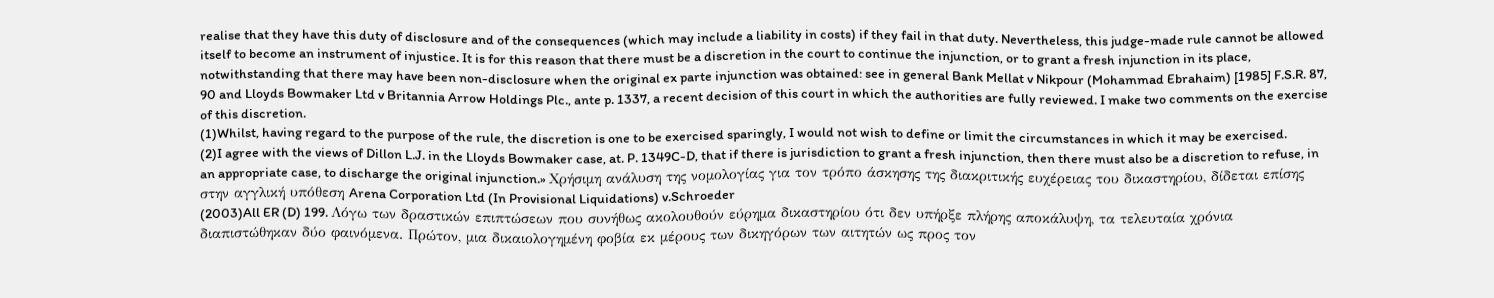realise that they have this duty of disclosure and of the consequences (which may include a liability in costs) if they fail in that duty. Nevertheless, this judge-made rule cannot be allowed itself to become an instrument of injustice. It is for this reason that there must be a discretion in the court to continue the injunction, or to grant a fresh injunction in its place, notwithstanding that there may have been non-disclosure when the original ex parte injunction was obtained: see in general Bank Mellat v Nikpour (Mohammad Ebrahaim) [1985] F.S.R. 87, 90 and Lloyds Bowmaker Ltd v Britannia Arrow Holdings Plc., ante p. 1337, a recent decision of this court in which the authorities are fully reviewed. I make two comments on the exercise of this discretion.
(1)Whilst, having regard to the purpose of the rule, the discretion is one to be exercised sparingly, I would not wish to define or limit the circumstances in which it may be exercised.
(2)I agree with the views of Dillon L.J. in the Lloyds Bowmaker case, at. P. 1349C-D, that if there is jurisdiction to grant a fresh injunction, then there must also be a discretion to refuse, in an appropriate case, to discharge the original injunction.» Χρήσιμη ανάλυση της νομολογίας για τον τρόπο άσκησης της διακριτικής ευχέρειας του δικαστηρίου, δίδεται επίσης στην αγγλική υπόθεση Arena Corporation Ltd (In Provisional Liquidations) v.Schroeder
(2003)All ER (D) 199. Λόγω των δραστικών επιπτώσεων που συνήθως ακολουθούν εύρημα δικαστηρίου ότι δεν υπήρξε πλήρης αποκάλυψη, τα τελευταία χρόνια διαπιστώθηκαν δύο φαινόμενα. Πρώτον, μια δικαιολογημένη φοβία εκ μέρους των δικηγόρων των αιτητών ως προς τον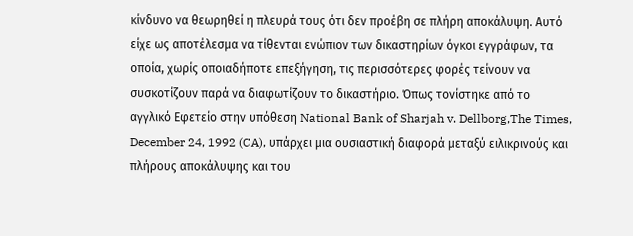κίνδυνο να θεωρηθεί η πλευρά τους ότι δεν προέβη σε πλήρη αποκάλυψη. Αυτό είχε ως αποτέλεσμα να τίθενται ενώπιον των δικαστηρίων όγκοι εγγράφων, τα οποία, χωρίς οποιαδήποτε επεξήγηση, τις περισσότερες φορές τείνουν να συσκοτίζουν παρά να διαφωτίζουν το δικαστήριο. Όπως τονίστηκε από το αγγλικό Εφετείο στην υπόθεση National Bank of Sharjah v. Dellborg,The Times, December 24, 1992 (CA), υπάρχει μια ουσιαστική διαφορά μεταξύ ειλικρινούς και πλήρους αποκάλυψης και του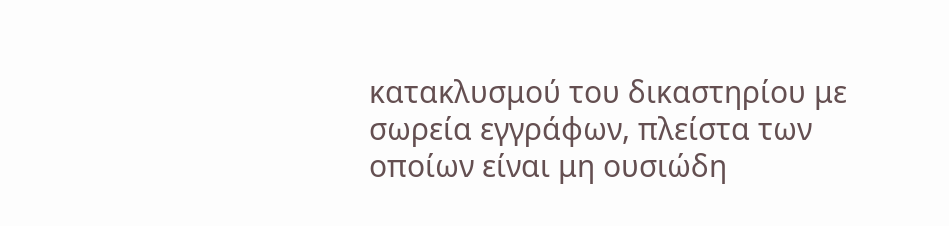κατακλυσμού του δικαστηρίου με σωρεία εγγράφων, πλείστα των οποίων είναι μη ουσιώδη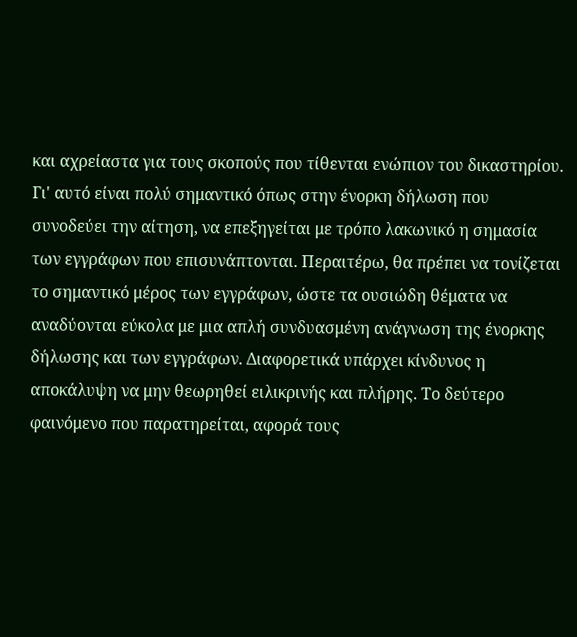και αχρείαστα για τους σκοπούς που τίθενται ενώπιον του δικαστηρίου. Γι' αυτό είναι πολύ σημαντικό όπως στην ένορκη δήλωση που συνοδεύει την αίτηση, να επεξηγείται με τρόπο λακωνικό η σημασία των εγγράφων που επισυνάπτονται. Περαιτέρω, θα πρέπει να τονίζεται το σημαντικό μέρος των εγγράφων, ώστε τα ουσιώδη θέματα να αναδύονται εύκολα με μια απλή συνδυασμένη ανάγνωση της ένορκης δήλωσης και των εγγράφων. Διαφορετικά υπάρχει κίνδυνος η αποκάλυψη να μην θεωρηθεί ειλικρινής και πλήρης. Το δεύτερο φαινόμενο που παρατηρείται, αφορά τους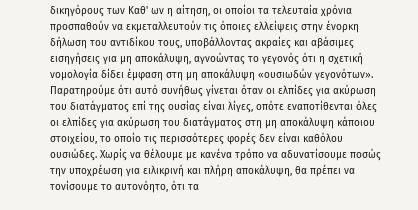δικηγόρους των Καθ' ων η αίτηση, οι οποίοι τα τελευταία χρόνια προσπαθούν να εκμεταλλευτούν τις όποιες ελλείψεις στην ένορκη δήλωση του αντιδίκου τους, υποβάλλοντας ακραίες και αβάσιμες εισηγήσεις για μη αποκάλυψη, αγνοώντας το γεγονός ότι η σχετική νομολογία δίδει έμφαση στη μη αποκάλυψη «ουσιωδών γεγονότων». Παρατηρούμε ότι αυτό συνήθως γίνεται όταν οι ελπίδες για ακύρωση του διατάγματος επί της ουσίας είναι λίγες, οπότε εναποτίθενται όλες οι ελπίδες για ακύρωση του διατάγματος στη μη αποκάλυψη κάποιου στοιχείου, το οποίο τις περισσότερες φορές δεν είναι καθόλου ουσιώδες. Χωρίς να θέλουμε με κανένα τρόπο να αδυνατίσουμε ποσώς την υποχρέωση για ειλικρινή και πλήρη αποκάλυψη, θα πρέπει να τονίσουμε το αυτονόητο, ότι τα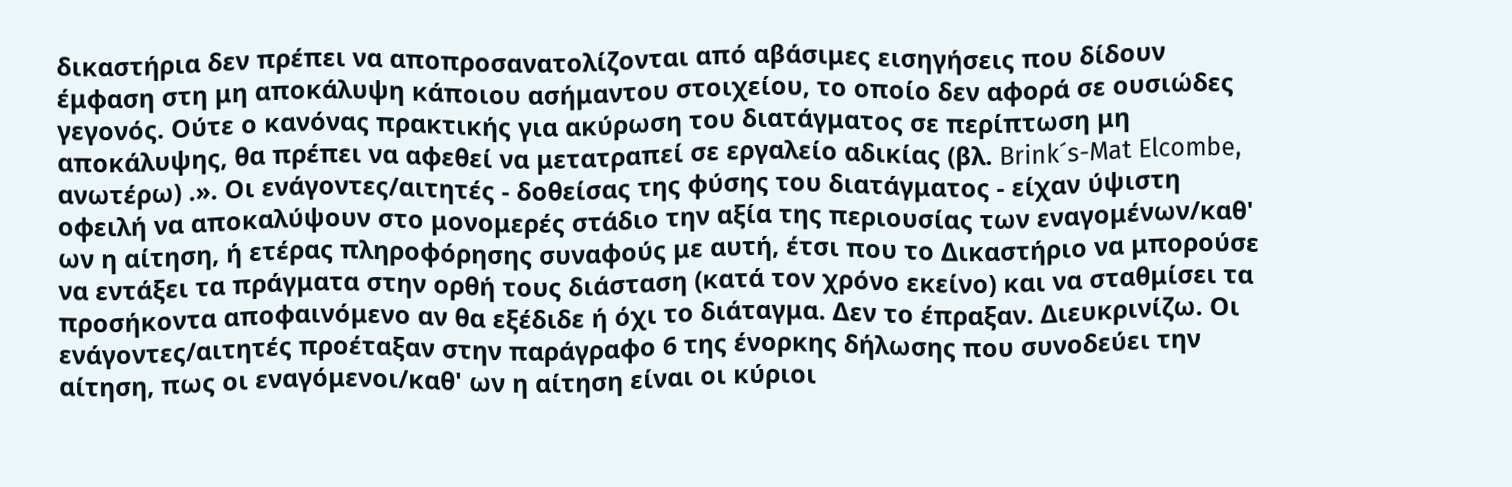δικαστήρια δεν πρέπει να αποπροσανατολίζονται από αβάσιμες εισηγήσεις που δίδουν έμφαση στη μη αποκάλυψη κάποιου ασήμαντου στοιχείου, το οποίο δεν αφορά σε ουσιώδες γεγονός. Ούτε ο κανόνας πρακτικής για ακύρωση του διατάγματος σε περίπτωση μη αποκάλυψης, θα πρέπει να αφεθεί να μετατραπεί σε εργαλείο αδικίας (βλ. Brink´s-Mat Elcombe, ανωτέρω) .». Οι ενάγοντες/αιτητές - δοθείσας της φύσης του διατάγματος - είχαν ύψιστη οφειλή να αποκαλύψουν στο μονομερές στάδιο την αξία της περιουσίας των εναγομένων/καθ' ων η αίτηση, ή ετέρας πληροφόρησης συναφούς με αυτή, έτσι που το Δικαστήριο να μπορούσε να εντάξει τα πράγματα στην ορθή τους διάσταση (κατά τον χρόνο εκείνο) και να σταθμίσει τα προσήκοντα αποφαινόμενο αν θα εξέδιδε ή όχι το διάταγμα. Δεν το έπραξαν. Διευκρινίζω. Οι ενάγοντες/αιτητές προέταξαν στην παράγραφο 6 της ένορκης δήλωσης που συνοδεύει την αίτηση, πως οι εναγόμενοι/καθ' ων η αίτηση είναι οι κύριοι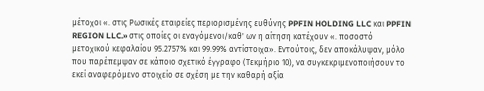μέτοχοι «. στις Ρωσικές εταιρείες περιορισμένης ευθύνης PPFIN HOLDING LLC και PPFIN REGION LLC.» στις οποίες οι εναγόμενοι/καθ' ων η αίτηση κατέχουν «. ποσοστό μετοχικού κεφαλαίου 95.2757% και 99.99% αντίστοιχα». Εντούτοις, δεν αποκάλυψαν, μόλο που παρέπεμψαν σε κάποιο σχετικό έγγραφο (Τεκμήριο 10), να συγκεκριμενοποιήσουν το εκεί αναφερόμενο στοιχείο σε σχέση με την καθαρή αξία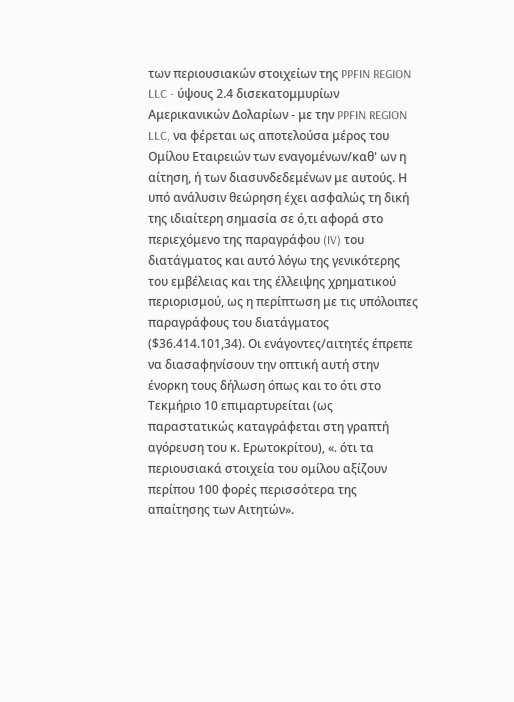των περιουσιακών στοιχείων της PPFIN REGION LLC - ύψους 2.4 δισεκατομμυρίων Αμερικανικών Δολαρίων - με την PPFIN REGION LLC, να φέρεται ως αποτελούσα μέρος του Ομίλου Εταιρειών των εναγομένων/καθ' ων η αίτηση, ή των διασυνδεδεμένων με αυτούς. Η υπό ανάλυσιν θεώρηση έχει ασφαλώς τη δική της ιδιαίτερη σημασία σε ό,τι αφορά στο περιεχόμενο της παραγράφου (IV) του διατάγματος και αυτό λόγω της γενικότερης του εμβέλειας και της έλλειψης χρηματικού περιορισμού, ως η περίπτωση με τις υπόλοιπες παραγράφους του διατάγματος ($36.414.101,34). Οι ενάγοντες/αιτητές έπρεπε να διασαφηνίσουν την οπτική αυτή στην ένορκη τους δήλωση όπως και το ότι στο Τεκμήριο 10 επιμαρτυρείται (ως παραστατικώς καταγράφεται στη γραπτή αγόρευση του κ. Ερωτοκρίτου), «. ότι τα περιουσιακά στοιχεία του ομίλου αξίζουν περίπου 100 φορές περισσότερα της απαίτησης των Αιτητών».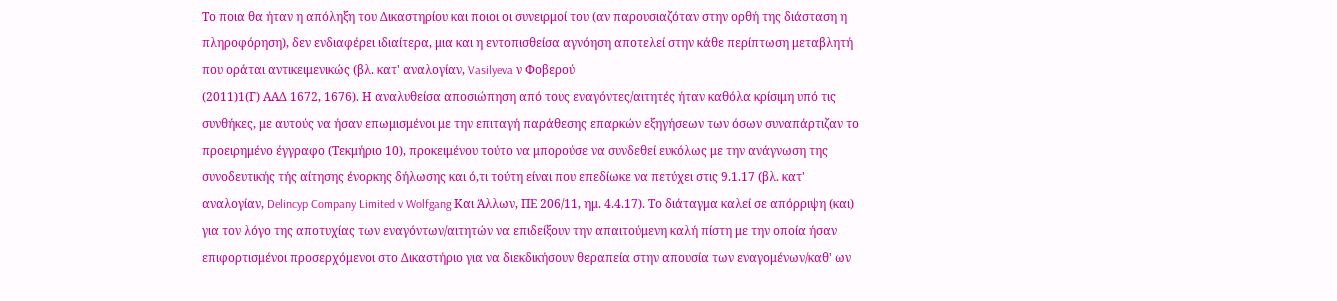Το ποια θα ήταν η απόληξη του Δικαστηρίου και ποιοι οι συνειρμοί του (αν παρουσιαζόταν στην ορθή της διάσταση η πληροφόρηση), δεν ενδιαφέρει ιδιαίτερα, μια και η εντοπισθείσα αγνόηση αποτελεί στην κάθε περίπτωση μεταβλητή που οράται αντικειμενικώς (βλ. κατ' αναλογίαν, Vasilyeva ν Φοβερού
(2011)1(Γ) ΑΑΔ 1672, 1676). Η αναλυθείσα αποσιώπηση από τους εναγόντες/αιτητές ήταν καθόλα κρίσιμη υπό τις συνθήκες, με αυτούς να ήσαν επωμισμένοι με την επιταγή παράθεσης επαρκών εξηγήσεων των όσων συναπάρτιζαν το προειρημένο έγγραφο (Τεκμήριο 10), προκειμένου τούτο να μπορούσε να συνδεθεί ευκόλως με την ανάγνωση της συνοδευτικής τής αίτησης ένορκης δήλωσης και ό,τι τούτη είναι που επεδίωκε να πετύχει στις 9.1.17 (βλ. κατ' αναλογίαν, Delincyp Company Limited v Wolfgang Και Άλλων, ΠΕ 206/11, ημ. 4.4.17). Το διάταγμα καλεί σε απόρριψη (και) για τον λόγο της αποτυχίας των εναγόντων/αιτητών να επιδείξουν την απαιτούμενη καλή πίστη με την οποία ήσαν επιφορτισμένοι προσερχόμενοι στο Δικαστήριο για να διεκδικήσουν θεραπεία στην απουσία των εναγομένων/καθ' ων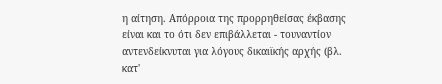η αίτηση. Απόρροια της προρρηθείσας έκβασης είναι και το ότι δεν επιβάλλεται - τουναντίον αντενδείκνυται για λόγους δικαιϊκής αρχής (βλ. κατ'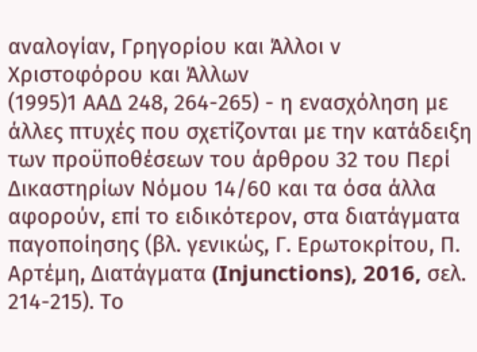αναλογίαν, Γρηγορίου και Άλλοι ν Χριστοφόρου και Άλλων
(1995)1 ΑΑΔ 248, 264-265) - η ενασχόληση με άλλες πτυχές που σχετίζονται με την κατάδειξη των προϋποθέσεων του άρθρου 32 του Περί Δικαστηρίων Νόμου 14/60 και τα όσα άλλα αφορούν, επί το ειδικότερον, στα διατάγματα παγοποίησης (βλ. γενικώς, Γ. Ερωτοκρίτου, Π. Αρτέμη, Διατάγματα (Injunctions), 2016, σελ. 214-215). Το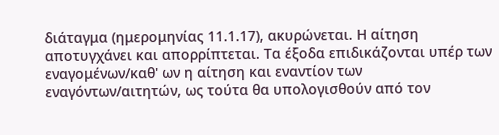διάταγμα (ημερομηνίας 11.1.17), ακυρώνεται. Η αίτηση αποτυγχάνει και απορρίπτεται. Τα έξοδα επιδικάζονται υπέρ των εναγομένων/καθ' ων η αίτηση και εναντίον των εναγόντων/αιτητών, ως τούτα θα υπολογισθούν από τον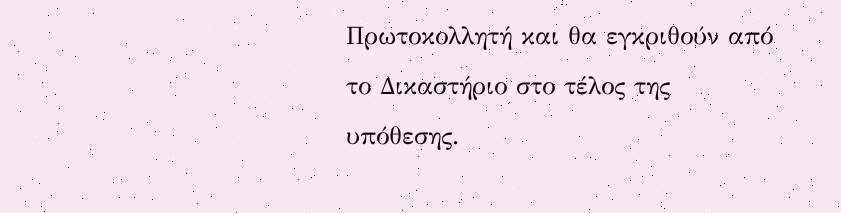Πρωτοκολλητή και θα εγκριθούν από το Δικαστήριο στο τέλος της υπόθεσης.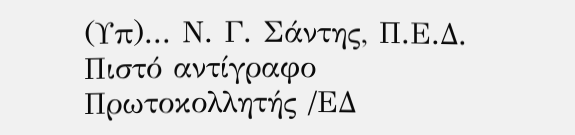(Υπ)... Ν. Γ. Σάντης, Π.Ε.Δ. Πιστό αντίγραφο Πρωτοκολλητής /ΕΔ